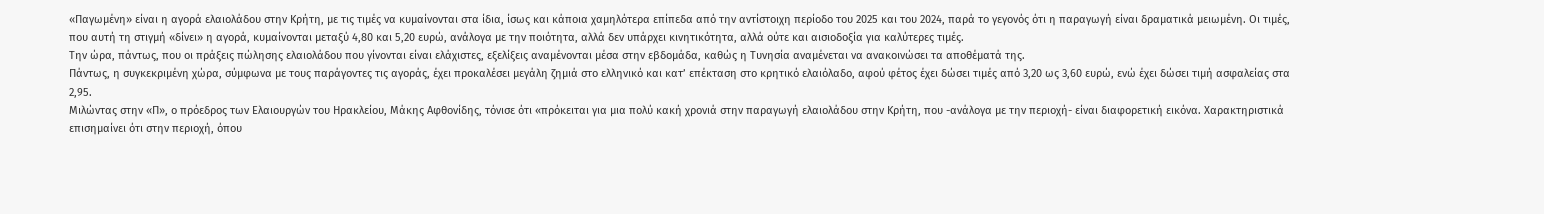«Παγωμένη» είναι η αγορά ελαιολάδου στην Κρήτη, με τις τιμές να κυμαίνονται στα ίδια, ίσως και κάποια χαμηλότερα επίπεδα από την αντίστοιχη περίοδο του 2025 και του 2024, παρά το γεγονός ότι η παραγωγή είναι δραματικά μειωμένη. Οι τιμές, που αυτή τη στιγμή «δίνει» η αγορά, κυμαίνονται μεταξύ 4,80 και 5,20 ευρώ, ανάλογα με την ποιότητα, αλλά δεν υπάρχει κινητικότητα, αλλά ούτε και αισιοδοξία για καλύτερες τιμές.
Την ώρα, πάντως, που οι πράξεις πώλησης ελαιολάδου που γίνονται είναι ελάχιστες, εξελίξεις αναμένονται μέσα στην εβδομάδα, καθώς η Τυνησία αναμένεται να ανακοινώσει τα αποθέματά της.
Πάντως, η συγκεκριμένη χώρα, σύμφωνα με τους παράγοντες τις αγοράς, έχει προκαλέσει μεγάλη ζημιά στο ελληνικό και κατ’ επέκταση στο κρητικό ελαιόλαδο, αφού φέτος έχει δώσει τιμές από 3,20 ως 3,60 ευρώ, ενώ έχει δώσει τιμή ασφαλείας στα 2,95.
Μιλώντας στην «Π», ο πρόεδρος των Ελαιουργών του Ηρακλείου, Μάκης Αφθονίδης, τόνισε ότι «πρόκειται για μια πολύ κακή χρονιά στην παραγωγή ελαιολάδου στην Κρήτη, που -ανάλογα με την περιοχή- είναι διαφορετική εικόνα. Χαρακτηριστικά επισημαίνει ότι στην περιοχή, όπου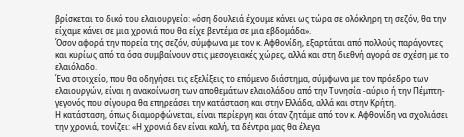βρίσκεται το δικό του ελαιουργείο: «όση δουλειά έχουμε κάνει ως τώρα σε ολόκληρη τη σεζόν, θα την είχαμε κάνει σε μια χρονιά που θα είχε βεντέμα σε μια εβδομάδα».
Όσον αφορά την πορεία της σεζόν, σύμφωνα με τον κ. Αφθονίδη, εξαρτάται από πολλούς παράγοντες και κυρίως από τα όσα συμβαίνουν στις μεσογειακές χώρες, αλλά και στη διεθνή αγορά σε σχέση με το ελαιόλαδο.
Ένα στοιχείο, που θα οδηγήσει τις εξελίξεις το επόμενο διάστημα, σύμφωνα με τον πρόεδρο των ελαιουργών, είναι η ανακοίνωση των αποθεμάτων ελαιολάδου από την Τυνησία -αύριο ή την Πέμπτη- γεγονός που σίγουρα θα επηρεάσει την κατάσταση και στην Ελλάδα, αλλά και στην Κρήτη.
Η κατάσταση, όπως διαμορφώνεται, είναι περίεργη και όταν ζητάμε από τον κ. Αφθονίδη να σχολιάσει την χρονιά, τονίζει: «Η χρονιά δεν είναι καλή, τα δέντρα μας θα έλεγα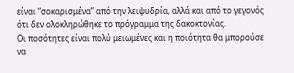είναι “σοκαρισμένα” από την λειψυδρία, αλλά και από το γεγονός ότι δεν ολοκληρώθηκε το πρόγραμμα της δακοκτονίας.
Οι ποσότητες είναι πολύ μειωμένες και η ποιότητα θα μπορούσε να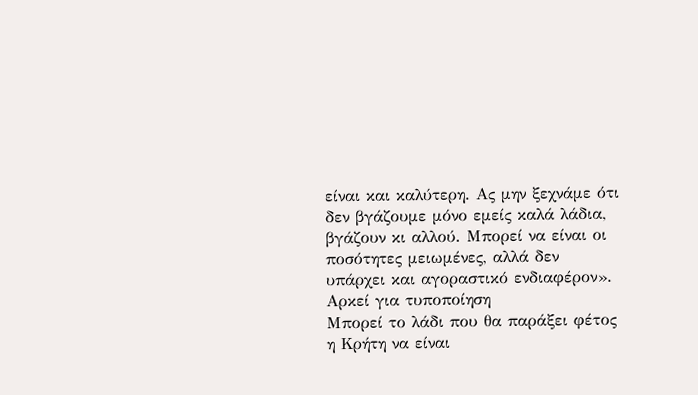είναι και καλύτερη. Ας μην ξεχνάμε ότι δεν βγάζουμε μόνο εμείς καλά λάδια, βγάζουν κι αλλού. Μπορεί να είναι οι ποσότητες μειωμένες, αλλά δεν υπάρχει και αγοραστικό ενδιαφέρον».
Αρκεί για τυποποίηση
Μπορεί το λάδι που θα παράξει φέτος η Κρήτη να είναι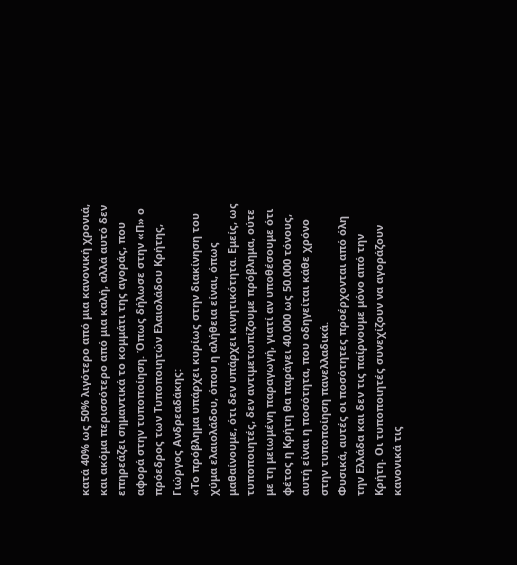κατά 40% ως 50% λιγότερο από μια κανονική χρονιά, και ακόμα περισσότερο από μια καλή, αλλά αυτό δεν επηρεάζει σημαντικά το κομμάτι της αγοράς, που αφορά στην τυποποίηση. Όπως δήλωσε στην «Π» ο πρόεδρος των Τυποποιητών Ελαιολάδου Κρήτης, Γιώργος Ανδρεαδάκης:
«Το πρόβλημα υπάρχει κυρίως στην διακίνηση του χύμα ελαιολάδου, όπου η αλήθεια είναι, όπως μαθαίνουμε, ότι δεν υπάρχει κινητικότητα. Εμείς, ως τυποποιητές, δεν αντιμετωπίζουμε πρόβλημα, ούτε με τη μειωμένη παραγωγή, γιατί αν υποθέσουμε ότι φέτος η Κρήτη θα παράγει 40.000 ως 50.000 τόνους, αυτή είναι η ποσότητα, που οδηγείται κάθε χρόνο στην τυποποίηση πανελλαδικά.
Φυσικά, αυτές οι ποσότητες προέρχονται από όλη την Ελλάδα και δεν τις παίρνουμε μόνο από την Κρήτη. Οι τυποποιητές συνεχίζουν να αγοράζουν κανονικά τις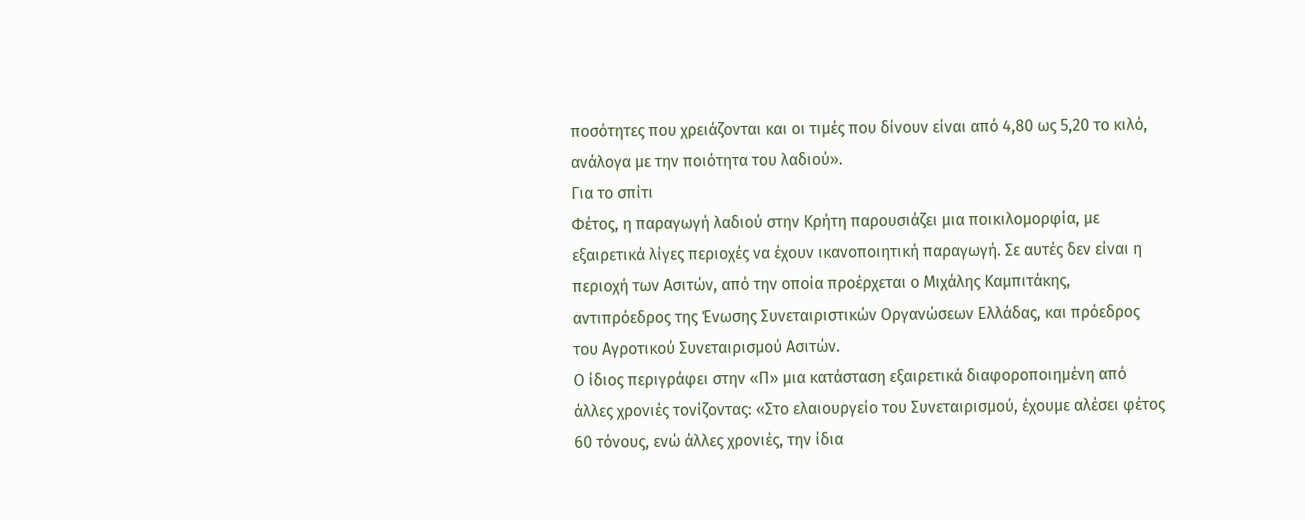ποσότητες που χρειάζονται και οι τιμές που δίνουν είναι από 4,80 ως 5,20 το κιλό, ανάλογα με την ποιότητα του λαδιού».
Για το σπίτι
Φέτος, η παραγωγή λαδιού στην Κρήτη παρουσιάζει μια ποικιλομορφία, με εξαιρετικά λίγες περιοχές να έχουν ικανοποιητική παραγωγή. Σε αυτές δεν είναι η περιοχή των Ασιτών, από την οποία προέρχεται ο Μιχάλης Καμπιτάκης, αντιπρόεδρος της Ένωσης Συνεταιριστικών Οργανώσεων Ελλάδας, και πρόεδρος του Αγροτικού Συνεταιρισμού Ασιτών.
Ο ίδιος περιγράφει στην «Π» μια κατάσταση εξαιρετικά διαφοροποιημένη από άλλες χρονιές τονίζοντας: «Στο ελαιουργείο του Συνεταιρισμού, έχουμε αλέσει φέτος 60 τόνους, ενώ άλλες χρονιές, την ίδια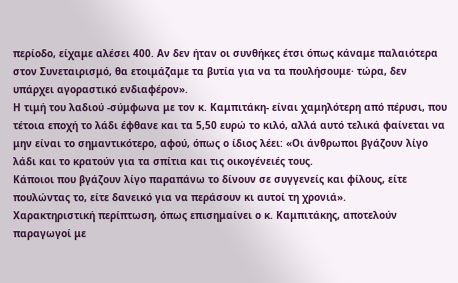περίοδο, είχαμε αλέσει 400. Αν δεν ήταν οι συνθήκες έτσι όπως κάναμε παλαιότερα στον Συνεταιρισμό, θα ετοιμάζαμε τα βυτία για να τα πουλήσουμε· τώρα, δεν υπάρχει αγοραστικό ενδιαφέρον».
Η τιμή του λαδιού -σύμφωνα με τον κ. Καμπιτάκη- είναι χαμηλότερη από πέρυσι, που τέτοια εποχή το λάδι έφθανε και τα 5,50 ευρώ το κιλό, αλλά αυτό τελικά φαίνεται να μην είναι το σημαντικότερο, αφού, όπως ο ίδιος λέει: «Οι άνθρωποι βγάζουν λίγο λάδι και το κρατούν για τα σπίτια και τις οικογένειές τους.
Κάποιοι που βγάζουν λίγο παραπάνω το δίνουν σε συγγενείς και φίλους, είτε πουλώντας το, είτε δανεικό για να περάσουν κι αυτοί τη χρονιά».
Χαρακτηριστική περίπτωση, όπως επισημαίνει ο κ. Καμπιτάκης, αποτελούν παραγωγοί με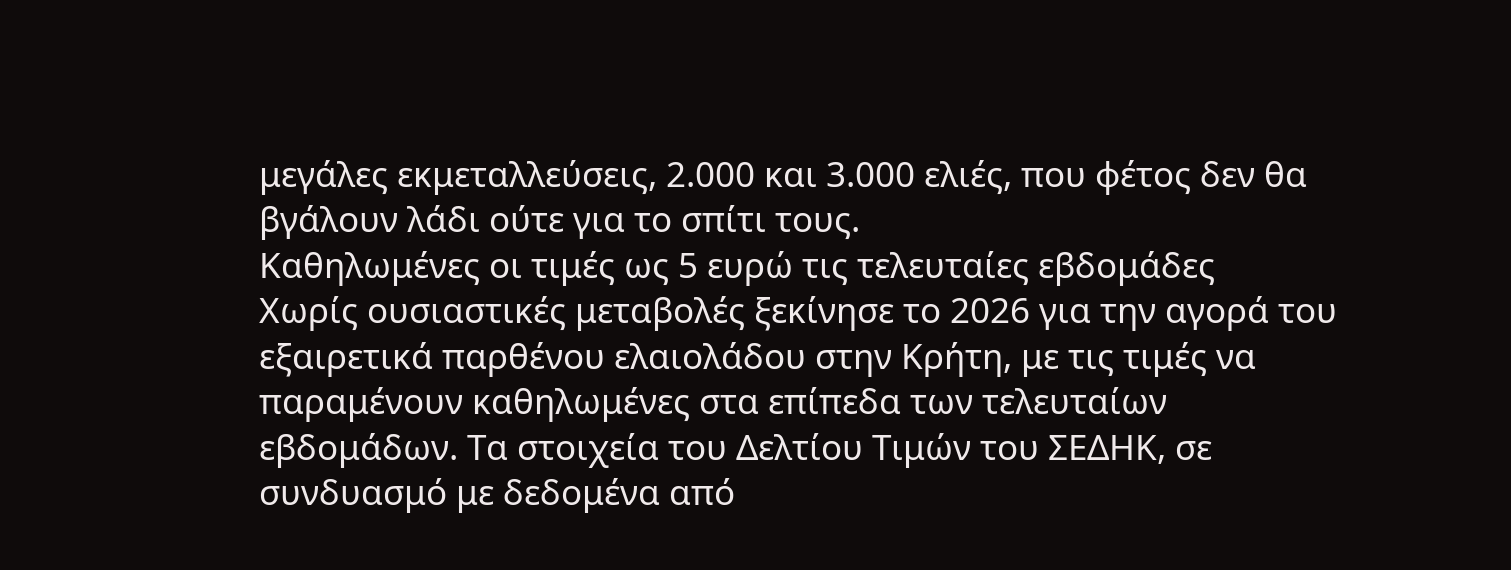μεγάλες εκμεταλλεύσεις, 2.000 και 3.000 ελιές, που φέτος δεν θα βγάλουν λάδι ούτε για το σπίτι τους.
Καθηλωμένες οι τιμές ως 5 ευρώ τις τελευταίες εβδομάδες
Χωρίς ουσιαστικές μεταβολές ξεκίνησε το 2026 για την αγορά του εξαιρετικά παρθένου ελαιολάδου στην Κρήτη, με τις τιμές να παραμένουν καθηλωμένες στα επίπεδα των τελευταίων εβδομάδων. Τα στοιχεία του Δελτίου Τιμών του ΣΕΔΗΚ, σε συνδυασμό με δεδομένα από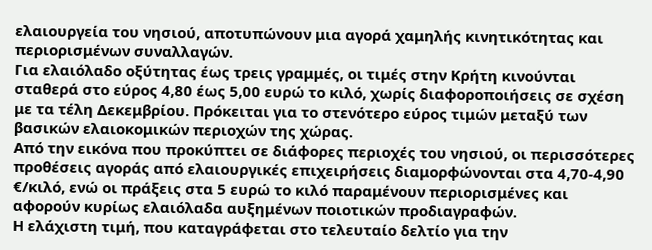ελαιουργεία του νησιού, αποτυπώνουν μια αγορά χαμηλής κινητικότητας και περιορισμένων συναλλαγών.
Για ελαιόλαδο οξύτητας έως τρεις γραμμές, οι τιμές στην Κρήτη κινούνται σταθερά στο εύρος 4,80 έως 5,00 ευρώ το κιλό, χωρίς διαφοροποιήσεις σε σχέση με τα τέλη Δεκεμβρίου. Πρόκειται για το στενότερο εύρος τιμών μεταξύ των βασικών ελαιοκομικών περιοχών της χώρας.
Από την εικόνα που προκύπτει σε διάφορες περιοχές του νησιού, οι περισσότερες προθέσεις αγοράς από ελαιουργικές επιχειρήσεις διαμορφώνονται στα 4,70-4,90 €/κιλό, ενώ οι πράξεις στα 5 ευρώ το κιλό παραμένουν περιορισμένες και αφορούν κυρίως ελαιόλαδα αυξημένων ποιοτικών προδιαγραφών.
Η ελάχιστη τιμή, που καταγράφεται στο τελευταίο δελτίο για την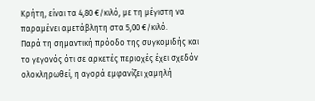Κρήτη, είναι τα 4,80 €/κιλό, με τη μέγιστη να παραμένει αμετάβλητη στα 5,00 €/κιλό.
Παρά τη σημαντική πρόοδο της συγκομιδής και το γεγονός ότι σε αρκετές περιοχές έχει σχεδόν ολοκληρωθεί, η αγορά εμφανίζει χαμηλή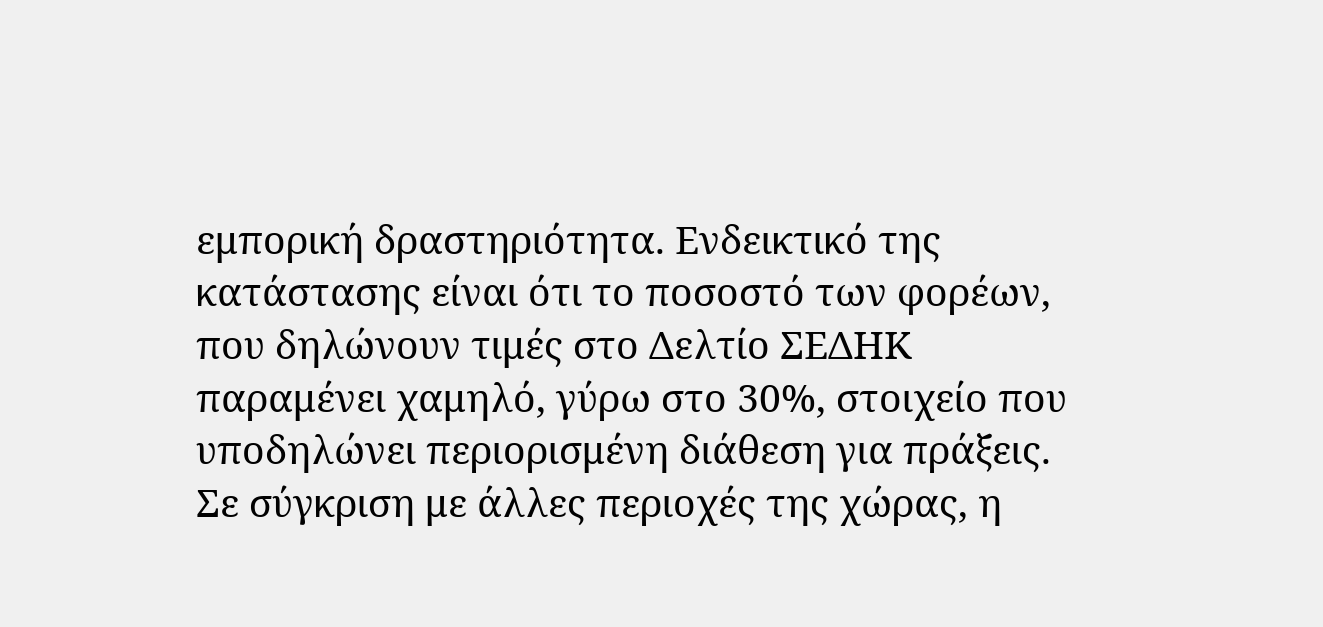εμπορική δραστηριότητα. Ενδεικτικό της κατάστασης είναι ότι το ποσοστό των φορέων, που δηλώνουν τιμές στο Δελτίο ΣΕΔΗΚ παραμένει χαμηλό, γύρω στο 30%, στοιχείο που υποδηλώνει περιορισμένη διάθεση για πράξεις.
Σε σύγκριση με άλλες περιοχές της χώρας, η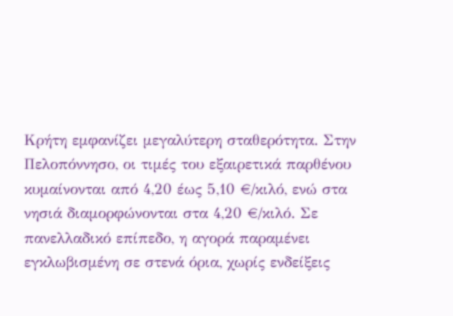Κρήτη εμφανίζει μεγαλύτερη σταθερότητα. Στην Πελοπόννησο, οι τιμές του εξαιρετικά παρθένου κυμαίνονται από 4,20 έως 5,10 €/κιλό, ενώ στα νησιά διαμορφώνονται στα 4,20 €/κιλό. Σε πανελλαδικό επίπεδο, η αγορά παραμένει εγκλωβισμένη σε στενά όρια, χωρίς ενδείξεις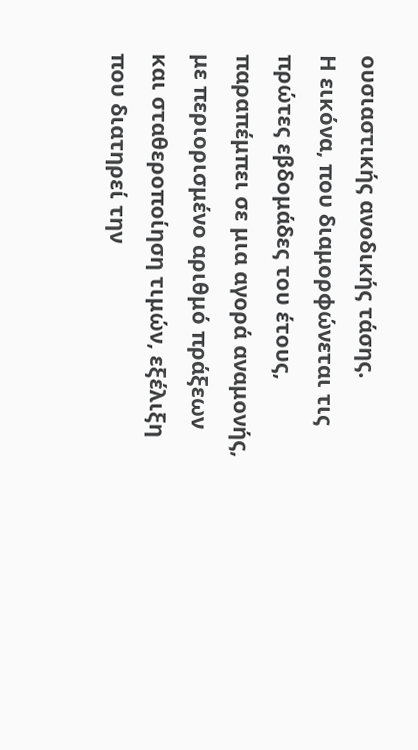ουσιαστικής ανοδικής τάσης.
Η εικόνα, που διαμορφώνεται τις πρώτες εβδομάδες του έτους, παραπέμπει σε μια αγορά αναμονής, με περιορισμένο αριθμό πράξεων και σταθεροποίηση τιμών, εξέλιξη που διατηρεί την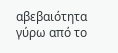αβεβαιότητα γύρω από το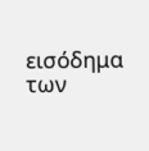εισόδημα των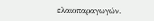ελαιοπαραγωγών.